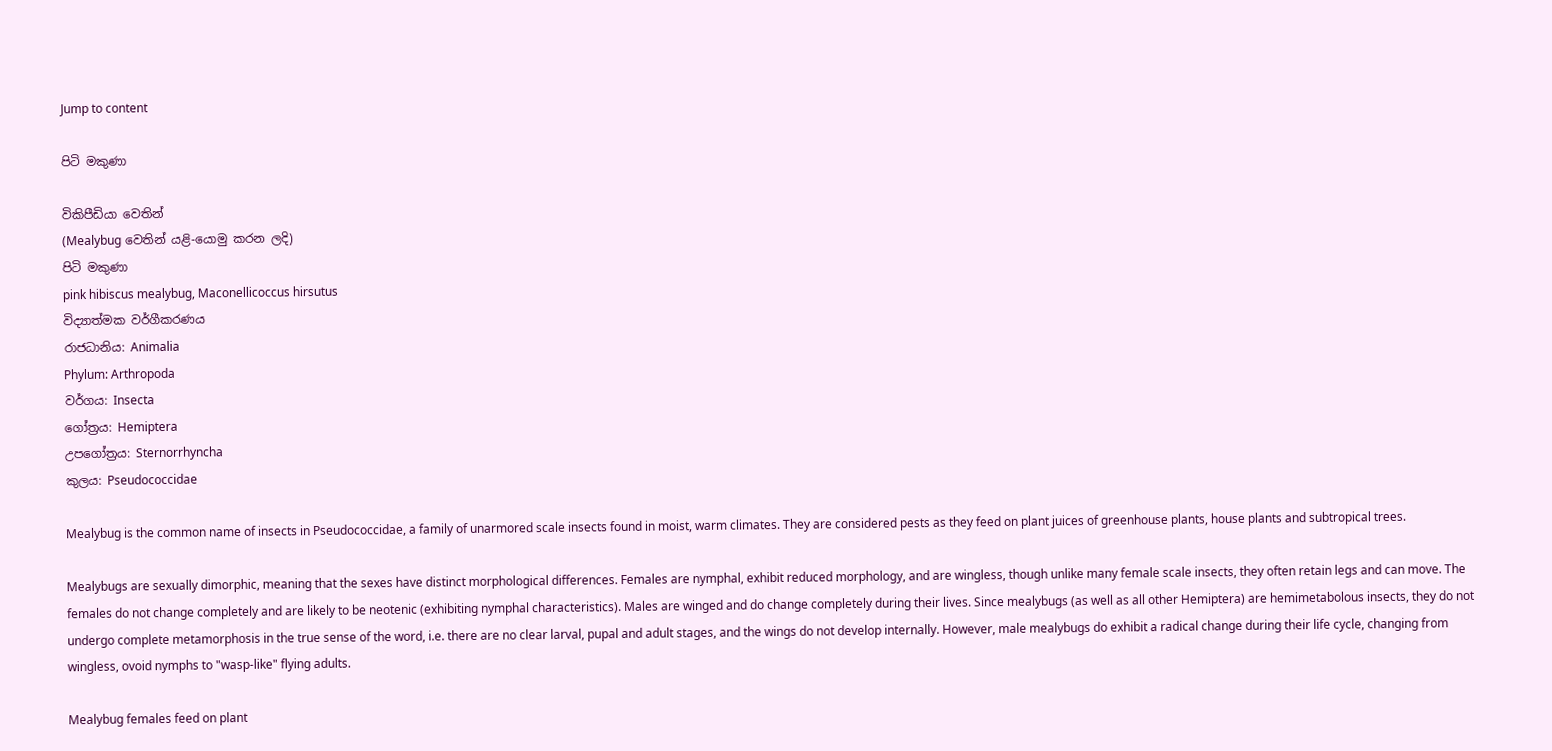Jump to content

පිටි මකුණා

විකිපීඩියා වෙතින්
(Mealybug වෙතින් යළි-යොමු කරන ලදි)
පිටි මකුණා
pink hibiscus mealybug, Maconellicoccus hirsutus
විද්‍යාත්මක වර්ගීකරණය
රාජධානිය: Animalia
Phylum: Arthropoda
වර්ගය: Insecta
ගෝත්‍රය: Hemiptera
උපගෝත්‍රය: Sternorrhyncha
කුලය: Pseudococcidae

Mealybug is the common name of insects in Pseudococcidae, a family of unarmored scale insects found in moist, warm climates. They are considered pests as they feed on plant juices of greenhouse plants, house plants and subtropical trees.

Mealybugs are sexually dimorphic, meaning that the sexes have distinct morphological differences. Females are nymphal, exhibit reduced morphology, and are wingless, though unlike many female scale insects, they often retain legs and can move. The females do not change completely and are likely to be neotenic (exhibiting nymphal characteristics). Males are winged and do change completely during their lives. Since mealybugs (as well as all other Hemiptera) are hemimetabolous insects, they do not undergo complete metamorphosis in the true sense of the word, i.e. there are no clear larval, pupal and adult stages, and the wings do not develop internally. However, male mealybugs do exhibit a radical change during their life cycle, changing from wingless, ovoid nymphs to "wasp-like" flying adults.

Mealybug females feed on plant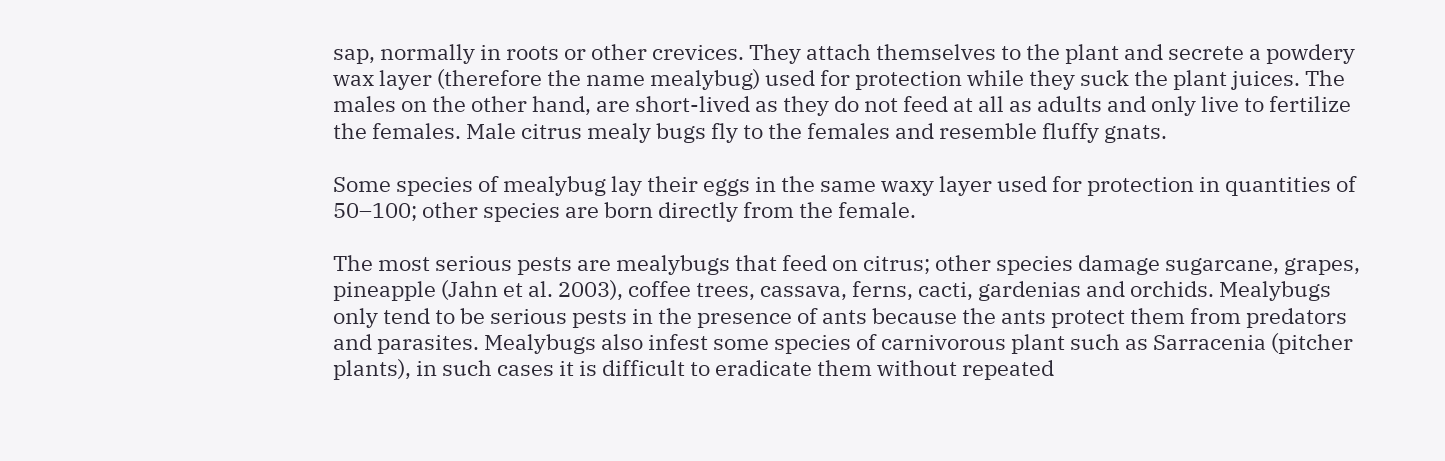sap, normally in roots or other crevices. They attach themselves to the plant and secrete a powdery wax layer (therefore the name mealybug) used for protection while they suck the plant juices. The males on the other hand, are short-lived as they do not feed at all as adults and only live to fertilize the females. Male citrus mealy bugs fly to the females and resemble fluffy gnats.

Some species of mealybug lay their eggs in the same waxy layer used for protection in quantities of 50–100; other species are born directly from the female.

The most serious pests are mealybugs that feed on citrus; other species damage sugarcane, grapes, pineapple (Jahn et al. 2003), coffee trees, cassava, ferns, cacti, gardenias and orchids. Mealybugs only tend to be serious pests in the presence of ants because the ants protect them from predators and parasites. Mealybugs also infest some species of carnivorous plant such as Sarracenia (pitcher plants), in such cases it is difficult to eradicate them without repeated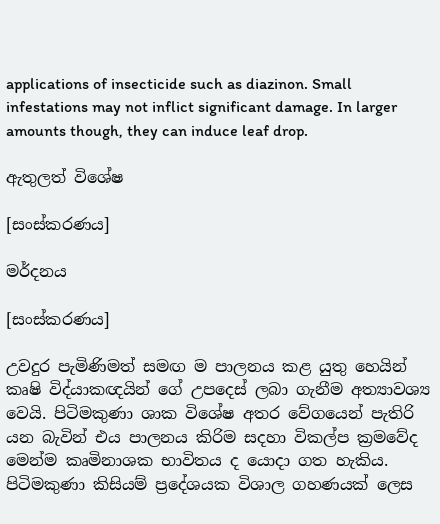applications of insecticide such as diazinon. Small infestations may not inflict significant damage. In larger amounts though, they can induce leaf drop.

ඇතුලත් විශේෂ

[සංස්කරණය]

මර්දනය

[සංස්කරණය]

උවදුර පැමිණිමත් සමඟ ම පාලනය කළ යුතු හෙයින් කෘෂි විද්යාකඥයින් ගේ උපදෙස් ලබා ගැනීම අත්‍යාවශ්‍ය වෙයි. පිටිමකුණා ශාක විශේෂ අතර වේගයෙන් පැතිරි යන බැවින් එය පාලනය කිරිම සදහා විකල්ප ක්‍රමවේද මෙන්ම කෘමිනාශක භාවිතය ද යොදා ගත හැකිය. පිටිමකුණා කිසියම් ප්‍රදේශයක විශාල ගහණයක් ලෙස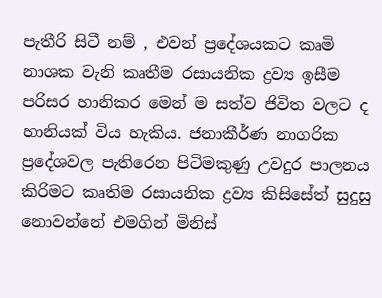පැතීරි සිටී නම් , එවන් ප්‍රදේශයකට කෘමි නාශක වැනි කෘතීම රසායනික ද්‍රව්‍ය ඉසීම පරිසර හානිකර මෙන් ම සත්ව ජිවිත වලට ද හානියක් විය හැකිය. ජනාකීර්ණ නාගරික ප්‍රදේශවල පැතිරෙන පිටිමකුණු උවදුර පාලනය කිරිමට කෘතිම රසායනික ද්‍රව්‍ය කිසිසේත් සුදුසු නොවන්නේ එමගින් මිනිස්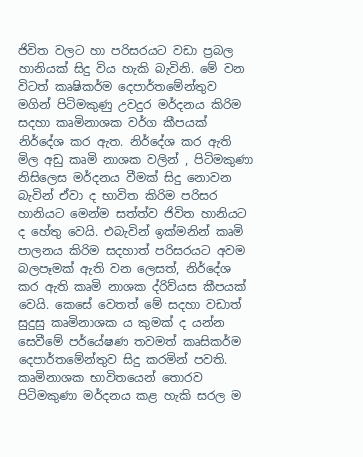ජිවිත වලට හා පරිසරයට වඩා ප්‍රබල හානියක් සිදු විය හැකි බැවිනි. මේ වන විටත් කෘෂිකර්ම දෙපාර්තමේන්තුව මගින් පිටිමකුණු උවදුර මර්දනය කිරිම සදහා කෘමිනාශක වර්ග කීපයක් නිර්දේශ කර ඇත. නිර්දේශ කර ඇති මිල අඩු කෘමි නාශක වලින් , පිටිමකුණා නිසිලෙස මර්දනය වීමක් සිදු නොවන බැවින් ඒවා ද භාවිත කිරිම පරිසර හානියට මෙන්ම සත්ත්ව ජිවිත හානියට ද හේතු වෙයි. එබැවින් ඉක්මනින් කෘමි පාලනය කිරිම සදහාත් පරිසරයට අවම බලපෑමක් ඇති වන ලෙසත්, නිර්දේශ කර ඇති කෘමි නාශක ද්රිව්යස කීපයක් වෙයි. කෙසේ වෙතත් මේ සදහා වඩාත් සුදුසු කෘමිනාශක ය කුමක් ද යන්න සෙවීමේ පර්යේෂණ තවමත් කෘසිකර්ම දෙපාර්තමේන්තුව සිදු කරමින් පවති. කෘමිනාශක භාවිතයෙන් තොරව පිටිමකුණා මර්දනය කළ හැකි සරල ම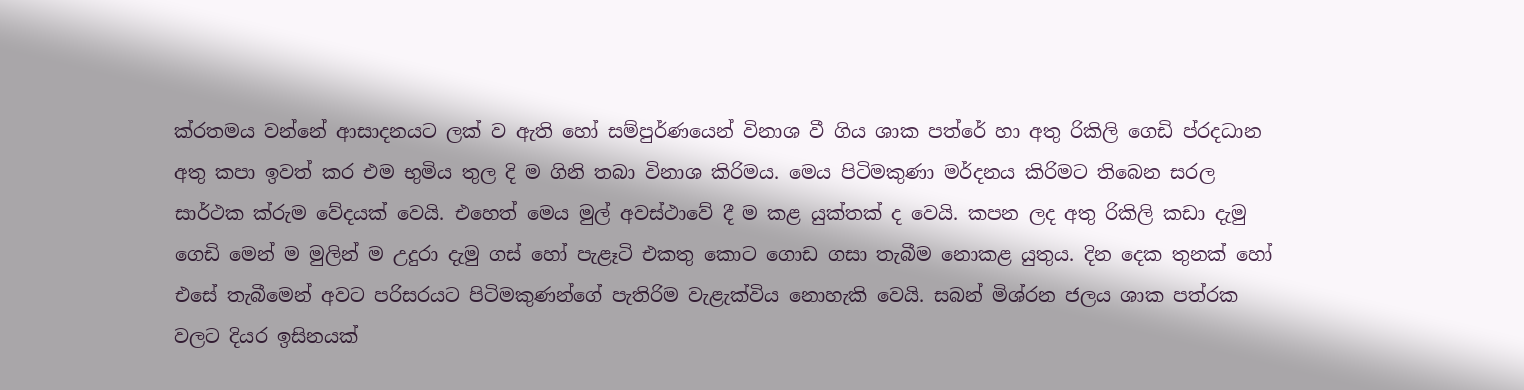ක්රතමය වන්නේ ආසාදනයට ලක් ව ඇති හෝ සම්පුර්ණයෙන් විනාශ වී ගිය ශාක පත්රේ හා අතු රිකිලි ගෙඩි ප්රදධාන අතු කපා ඉවත් කර එම භුමිය තුල දි ම ගිනි තබා විනාශ කිරිමය. මෙය පිටිමකුණා මර්දනය කිරිමට තිබෙන සරල සාර්ථක ක්රුම වේදයක් වෙයි. එහෙත් මෙය මුල් අවස්ථාවේ දී ම කළ යුක්තක් ද වෙයි. කපන ලද අතු රිකිලි කඩා දැමු ගෙඩි මෙන් ම මුලින් ම උදුරා දැමු ගස් හෝ පැළෑටි එකතු කොට ගොඩ ගසා තැබීම නොකළ යුතුය. දින දෙක තුනක් හෝ එසේ තැබීමෙන් අවට පරිසරයට පිටිමකුණන්ගේ පැතිරිම වැළැක්විය නොහැකි වෙයි. සබන් මිශ්රන ජලය ශාක පත්රක වලට දියර ඉසිනයක්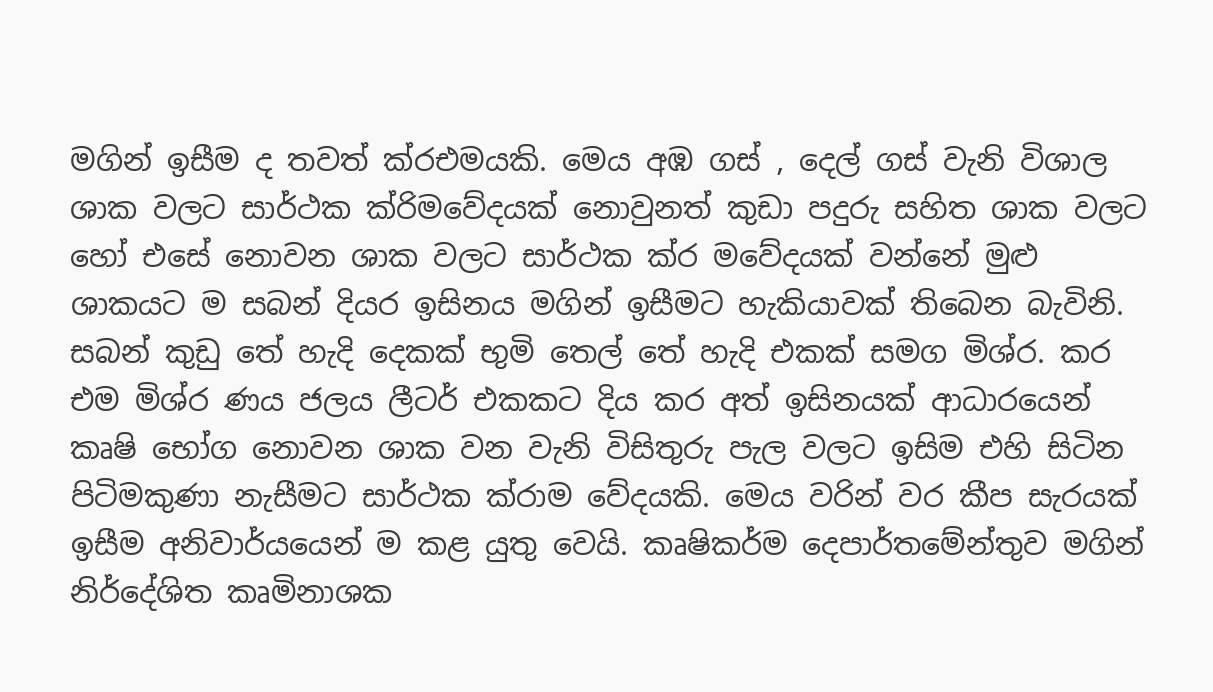මගින් ඉසීම ද තවත් ක්රඑමයකි. මෙය අඹ ගස් , දෙල් ගස් වැනි විශාල ශාක වලට සාර්ථක ක්රිමවේදයක් නොවුනත් කුඩා පදුරු සහිත ශාක වලට හෝ එසේ නොවන ශාක වලට සාර්ථක ක්ර මවේදයක් වන්නේ මුළු ශාකයට ම සබන් දියර ඉසිනය මගින් ඉසීමට හැකියාවක් තිබෙන බැවිනි. සබන් කුඩු තේ හැදි දෙකක් භුමි තෙල් තේ හැදි එකක් සමග මිශ්ර. කර එම මිශ්ර ණය ජලය ලීටර් එකකට දිය කර අත් ඉසිනයක් ආධාරයෙන් කෘෂි භෝග නොවන ශාක වන වැනි විසිතුරු පැල වලට ඉසිම එහි සිටින පිටිමකුණා නැසීමට සාර්ථක ක්රාම වේදයකි. මෙය වරින් වර කීප සැරයක් ඉසීම අනිවාර්යයෙන් ම කළ යුතු වෙයි. කෘෂිකර්ම දෙපාර්තමේන්තුව මගින් නිර්දේශිත කෘමිනාශක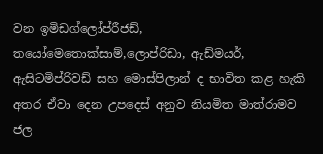වන ඉමිඩග්ලෝප්රීජඩ්, තයෝමෙතොක්සාම්,ලොප්රිඩා, ඇඩ්මයර්, ඇසිටමිප්රිවඩ් සහ මොස්පිලාන් ද භාවිත කළ හැකි අතර ඒවා දෙන උපදෙස් අනුව නියමිත මාත්රාමව ජල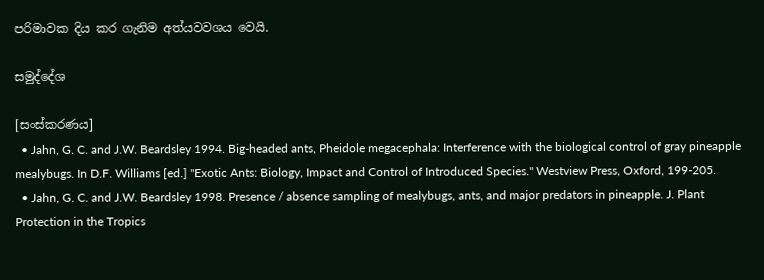පරිමාවක දිය කර ගැනිම අත්යවවශය වෙයි.

සමුද්දේශ

[සංස්කරණය]
  • Jahn, G. C. and J.W. Beardsley 1994. Big-headed ants, Pheidole megacephala: Interference with the biological control of gray pineapple mealybugs. In D.F. Williams [ed.] "Exotic Ants: Biology, Impact and Control of Introduced Species." Westview Press, Oxford, 199-205.
  • Jahn, G. C. and J.W. Beardsley 1998. Presence / absence sampling of mealybugs, ants, and major predators in pineapple. J. Plant Protection in the Tropics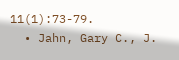11(1):73-79.
  • Jahn, Gary C., J.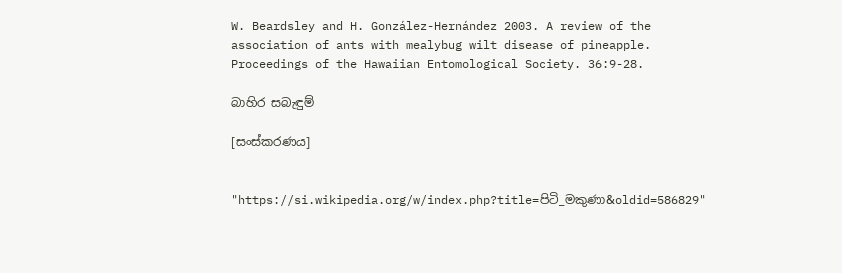W. Beardsley and H. González-Hernández 2003. A review of the association of ants with mealybug wilt disease of pineapple. Proceedings of the Hawaiian Entomological Society. 36:9-28.

බාහිර සබැඳුම්

[සංස්කරණය]


"https://si.wikipedia.org/w/index.php?title=පිටි_මකුණා&oldid=586829"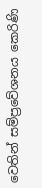වෙතින් සම්ප්‍රවේශනය කෙරිණි